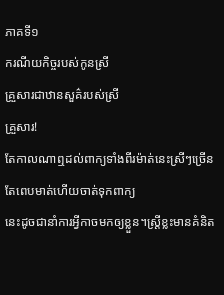ភាគទី១
ករណីយកិច្ចរបស់កូនស្រី
គ្រួសារជាឋានសួគ៌របស់ស្រី
គ្រួសារ!
តែកាលណាឮដល់ពាក្យទាំងពីរម៉ាត់នេះស្រីៗច្រើនតែពេបមាត់ហើយចាត់ទុកពាក្យ
នេះដូចជានាំការអ្វីកាចមកឲ្យខ្លួន។ស្រ្តីខ្លះមានគំនិត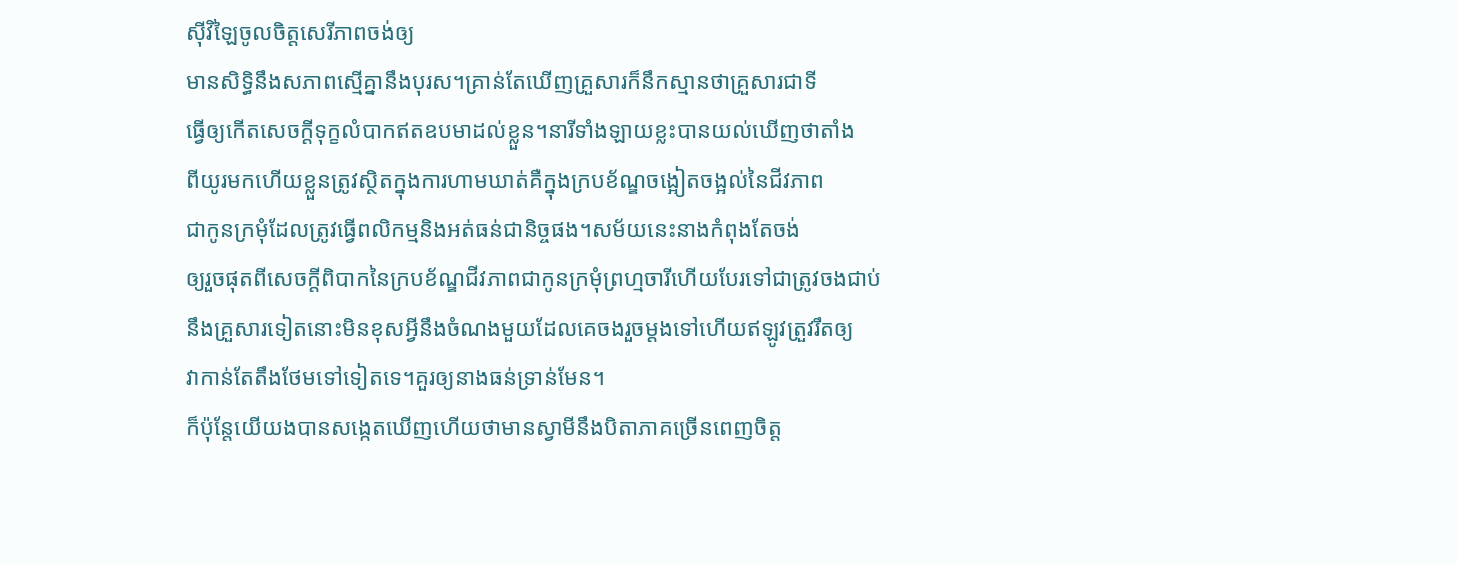ស៊ីវិឡៃចូលចិត្តសេរីភាពចង់ឲ្យ
មានសិទ្ធិនឹងសភាពស្មើគ្នានឹងបុរស។គ្រាន់តែឃើញគ្រួសារក៏នឹកស្មានថាគ្រួសារជាទី
ធ្វើឲ្យកើតសេចក្តីទុក្ខលំបាកឥតឧបមាដល់ខ្លួន។នារីទាំងឡាយខ្លះបានយល់ឃើញថាតាំង
ពីយូរមកហើយខ្លួនត្រូវស្ថិតក្នុងការហាមឃាត់គឺក្នុងក្របខ័ណ្ឌចង្អៀតចង្អល់នៃជីវភាព
ជាកូនក្រមុំដែលត្រូវធ្វើពលិកម្មនិងអត់ធន់ជានិច្ចផង។សម័យនេះនាងកំពុងតែចង់
ឲ្យរួចផុតពីសេចក្តីពិបាកនៃក្របខ័ណ្ឌជីវភាពជាកូនក្រមុំព្រហ្មចារីហើយបែរទៅជាត្រូវចងជាប់
នឹងគ្រួសារទៀតនោះមិនខុសអ្វីនឹងចំណងមួយដែលគេចងរួចម្តងទៅហើយឥឡូវត្រួវរឹតឲ្យ
វាកាន់តែតឹងថែមទៅទៀតទេ។គួរឲ្យនាងធន់ទ្រាន់មែន។
ក៏ប៉ុន្តែយើយងបានសង្កេតឃើញហើយថាមានស្វាមីនឹងបិតាភាគច្រើនពេញចិត្ត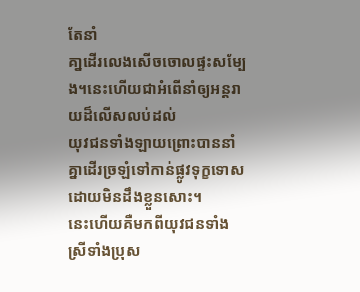តែនាំ
គា្នដើរលេងសើចចោលផ្ទះសម្បែង។នេះហើយជាអំពើនាំឲ្យអន្តរាយដ៏លើសលប់ដល់
យុវជនទាំងឡាយព្រោះបាននាំគ្នាដើរច្រឡំទៅកាន់ផ្លូវទុក្ខទោសដោយមិនដឹងខ្លួនសោះ។
នេះហើយគឺមកពីយុវជនទាំងស្រីទាំងប្រុស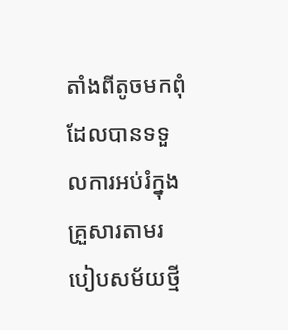តាំងពីតូចមកពុំដែលបានទទួលការអប់រំក្នុង
គ្រួសារតាមរបៀបសម័យថ្មី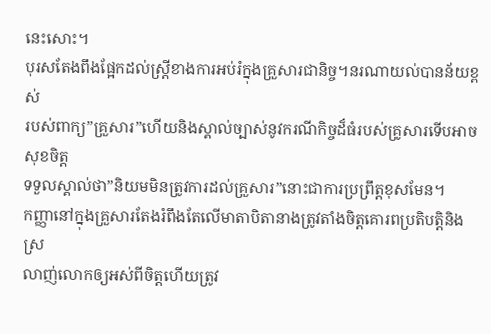នេះសោះ។
បុរសតែងពឹងផ្អែកដល់ស្រ្តីខាងការអប់រំក្នុងគ្រួសារជានិច្ច។នរណាយល់បានន័យខ្ពស់
របស់ពាក្យ”គ្រួសារ”ហើយនិងស្គាល់ច្បាស់នូវករណីកិច្ចដ៏ធំរបស់គ្រូសារទើបអាចសុខចិត្ត
ទទួលស្គាល់ថា”និយមមិនត្រូវការដល់គ្រួសារ”នោះជាការប្រព្រឹត្តខុសមែន។
កញ្ញានៅក្នុងគ្រួសារតែងរំពឹងតែលើមាតាបិតានាងត្រូវតាំងចិត្តគោរពប្រតិបត្តិនិងស្រ
លាញ់លោកឲ្យអស់ពីចិត្តហើយត្រូវ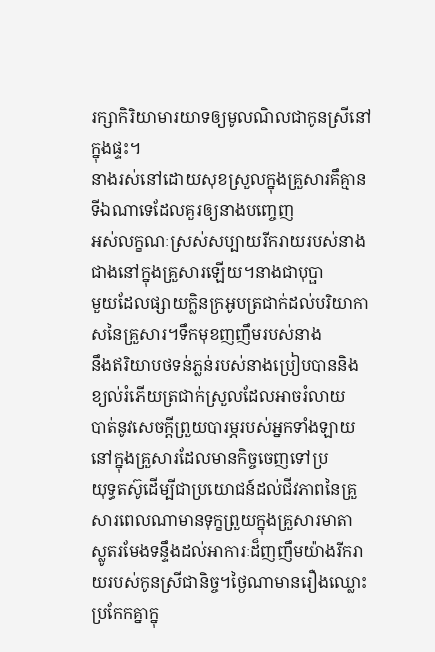រក្សាកិរិយាមារយាទឲ្យមូលណិលជាកូនស្រីនៅក្នុងផ្ទះ។
នាងរស់នៅដោយសុខស្រួលក្នុងគ្រួសារគឹគ្មានទីឯណាទេដែលគួរឲ្យនាងបញ្ចេញ
អស់លក្ខណៈស្រស់សប្បាយរីករាយរបស់នាងជាងនៅក្នុងគ្រួសារឡើយ។នាងជាបុប្ផា
មួយដែលផ្សាយក្លិនក្រអូបត្រជាក់ដល់បរិយាកាសនៃគ្រួសារ។ទឹកមុខញញឹមរបស់នាង
នឹងឥរិយាបថទន់ភ្លន់របស់នាងប្រៀបបាននិងខ្យល់រំភើយត្រជាក់ស្រួលដែលអាចរំលាយ
បាត់នូវសេចក្តីព្រួយបារម្ភរបស់អ្នកទាំងឡាយនៅក្នុងគ្រួសារដែលមានកិច្ចចេញទៅប្រ
យុទ្ធតស៊ូដើម្បីជាប្រយោជន៍ដល់ជីវភាពនៃគ្រួសារពេលណាមានទុក្ខព្រួយក្នុងគ្រួសារមាតា
ស្លូតរមែងទន្ទឹងដល់អាការៈដ៏ញញឹមយ៉ាងរីករាយរបស់កូនស្រីជានិច្ច។ថៃ្ងណាមានរឿងឈ្លោះ
ប្រកែកគ្នាក្នុ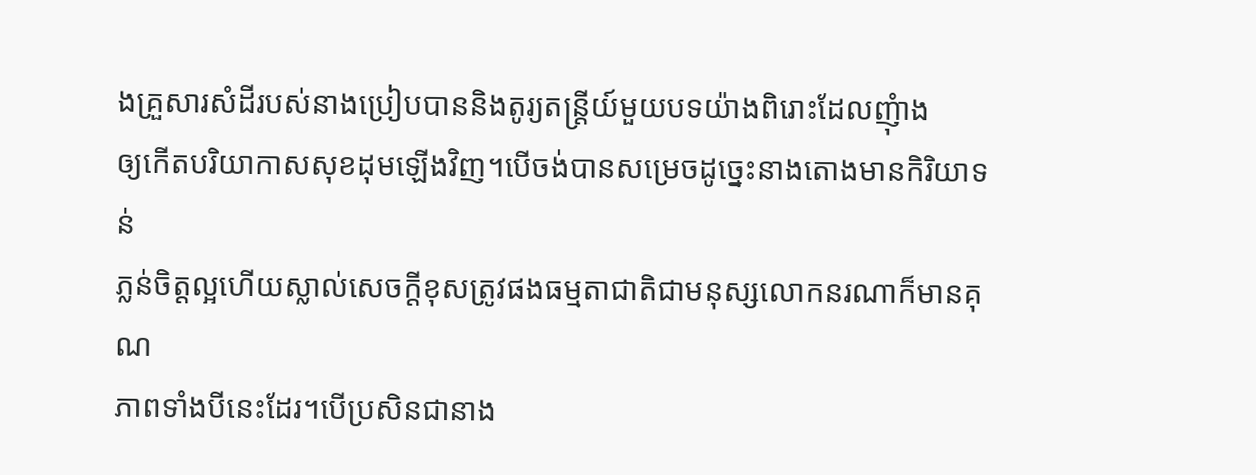ងគ្រួសារសំដីរបស់នាងប្រៀបបាននិងតូរ្យតន្ត្រីយ៍មួយបទយ៉ាងពិរោះដែលញុំាង
ឲ្យកើតបរិយាកាសសុខដុមឡើងវិញ។បើចង់បានសម្រេចដូចេ្នះនាងតោងមានកិរិយាទន់
ភ្លន់ចិត្តល្អហើយស្លាល់សេចក្តីខុសត្រូវផងធម្មតាជាតិជាមនុស្សលោកនរណាក៏មានគុណ
ភាពទាំងបីនេះដែរ។បើប្រសិនជានាង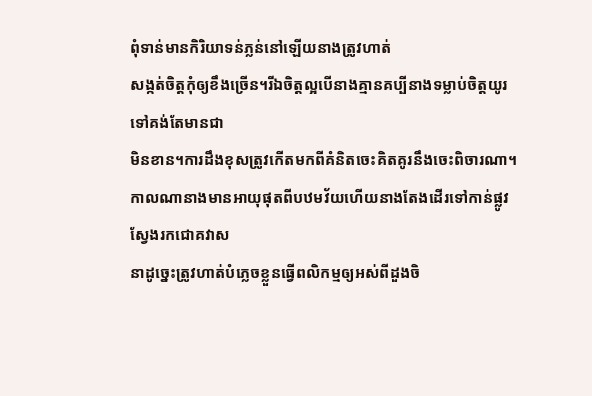ពុំទាន់មានកិរិយាទន់ភ្លន់នៅឡើយនាងត្រូវហាត់
សង្កត់ចិត្តកុំឲ្យខឹងច្រើន។រីឯចិត្តល្អបើនាងគ្មានគប្បីនាងទម្លាប់ចិត្តយូរទៅគង់តែមានជា
មិនខាន។ការដឹងខុសត្រូវកើតមកពីគំនិតចេះគិតគូរនឹងចេះពិចារណា។
កាលណានាងមានអាយុផុតពីបឋមវ័យហើយនាងតែងដើរទៅកាន់ផ្លូវស្វែងរកជោគវាស
នាដូច្នេះត្រូវហាត់បំភ្លេចខ្លួនធ្វើពលិកម្មឲ្យអស់ពីដួងចិ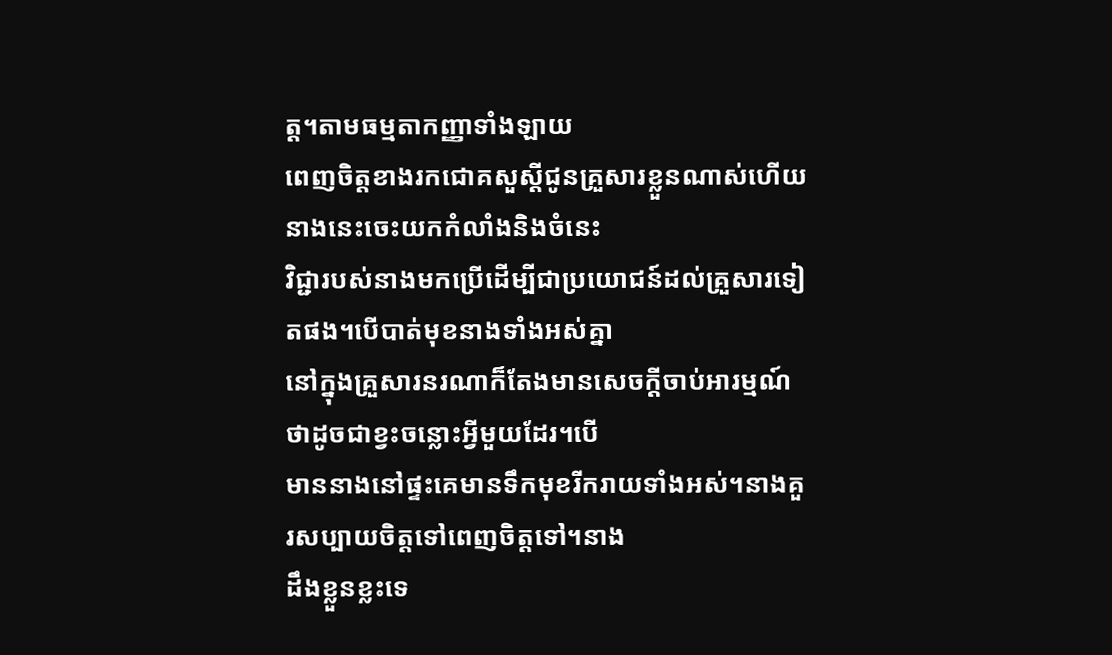ត្ត។តាមធម្មតាកញ្ញាទាំងឡាយ
ពេញចិត្តខាងរកជោគសួស្តីជូនគ្រួសារខ្លួនណាស់ហើយនាងនេះចេះយកកំលាំងនិងចំនេះ
វិជ្ជារបស់នាងមកប្រើដើម្បីជាប្រយោជន៍ដល់គ្រួសារទៀតផង។បើបាត់មុខនាងទាំងអស់គ្នា
នៅក្នុងគ្រួសារនរណាក៏តែងមានសេចក្តីចាប់អារម្មណ៍ថាដូចជាខ្វះចន្លោះអ្វីមួយដែរ។បើ
មាននាងនៅផ្ទះគេមានទឹកមុខរីករាយទាំងអស់។នាងគួរសប្បាយចិត្តទៅពេញចិត្តទៅ។នាង
ដឹងខ្លួនខ្លះទេ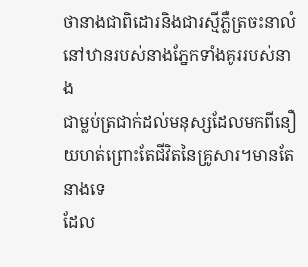ថានាងជាពិដោរនិងជារស្មីភ្លឺត្រចះនាលំនៅឋានរបស់នាងភ្នែកទាំងគូររបស់នាង
ជាម្លប់ត្រជាក់ដល់មនុស្សដែលមកពីនឿយហត់ព្រោះតែជីវិតនៃគ្រូសារ។មានតែនាងទេ
ដែល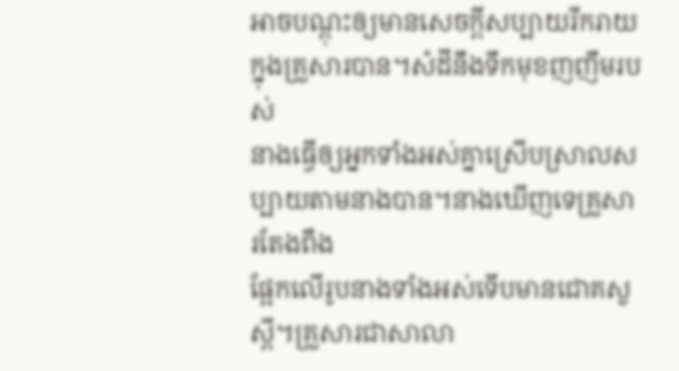អាចបណ្តុះឲ្យមានសេចក្តីសប្បាយរីករាយក្នុងគ្រួសារបាន។សំដីនឹងទឹកមុខញញឹមរបស់
នាងធ្វើឲ្យអ្នកទាំងអស់គ្នាស្រើបស្រាលសប្បាយតាមនាងបាន។នាងឃើញទេគ្រួសារតែងពឹង
ផ្អែកលើរូបនាងទាំងអស់ទើបមានជោគសួស្តី។គ្រួសារជាសាលា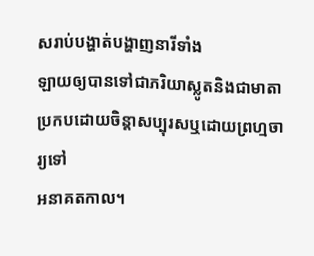សរាប់បង្ហាត់បង្ហាញនារីទាំង
ឡាយឲ្យបានទៅជាភរិយាស្លូតនិងជាមាតាប្រកបដោយចិន្តាសប្បុរសឬដោយព្រហ្មចារ្យទៅ
អនាគតកាល។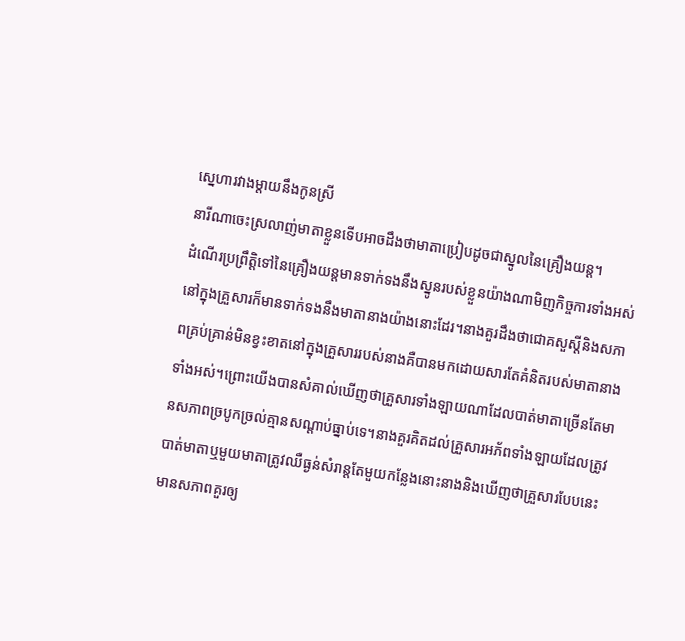ស្នេហារវាងម្តាយនឹងកូនស្រី
នារីណាចេះស្រលាញ់មាតាខ្លួនទើបអាចដឹងថាមាតាប្រៀបដូចជាស្នូលនៃគ្រឿងយន្ត។
ដំណើរប្រព្រឹត្តិទៅនៃគ្រឿងយន្តមានទាក់ទងនឹងស្នូនរបស់ខ្លួនយ៉ាងណាមិញកិច្ចការទាំងអស់
នៅក្នុងគ្រួសារក៏មានទាក់ទងនឹងមាតានាងយ៉ាងនោះដែរ។នាងគួរដឹងថាជោគសួស្តីនិងសភា
ពគ្រប់គ្រាន់មិនខ្វះខាតនៅក្នុងគ្រួសាររបស់នាងគឺបានមកដោយសារតែគំនិតរបស់មាតានាង
ទាំងអស់។ព្រោះយើងបានសំគាល់ឃើញថាគ្រួសារទាំងឡាយណាដែលបាត់មាតាច្រើនតែមា
នសភាពច្របូកច្រល់គ្មានសណ្តាប់ធ្នាប់ទេ។នាងគួរគិតដល់គ្រួសារអភ័ពទាំងឡាយដែលត្រូវ
បាត់មាតាឬមួយមាតាត្រូវឈឺធ្ងន់សំរាន្តតែមួយកន្លែងនោះនាងនិងឃើញថាគ្រួសារបែបនេះ
មានសភាពគួរឲ្យ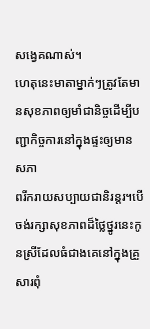សង្វេគណាស់។
ហេតុនេះមាតាម្នាក់ៗត្រូវតែមានសុខភាពឲ្យមាំជានិច្ចដើម្បីបញ្ជាកិច្ចការនៅក្នុងផ្ទះឲ្យមានសភា
ពរីករាយសប្បាយជានិរន្តរ។បើចង់រក្សាសុខភាពដ៏ថ្លៃថ្នូរនេះកូនស្រីដែលធំជាងគេនៅក្នុងគ្រួ
សារពុំ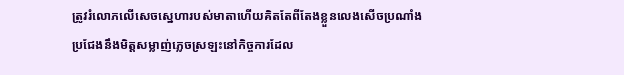ត្រូវរំលោភលើសេចស្នេហារបស់មាតាហើយគិតតែពីតែងខ្លួនលេងសើចប្រណាំង
ប្រជែងនឹងមិត្តសម្លាញ់ភ្លេចស្រឡះនៅកិច្ចការដែល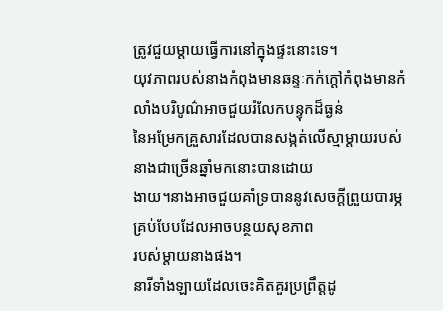ត្រូវជួយម្តាយធ្វើការនៅក្នុងផ្ទះនោះទេ។
យុវភាពរបស់នាងកំពុងមានឆន្ទៈកក់ក្តៅកំពុងមានកំលាំងបរិបូណ៌អាចជួយរំលែកបន្ទុកដ៏ធ្ងន់
នៃអម្រែកគ្រួសារដែលបានសង្កត់លើស្មាម្តាយរបស់នាងជាច្រើនឆ្នាំមកនោះបានដោយ
ងាយ។នាងអាចជួយគាំទ្របាននូវសេចក្តីព្រួយបារម្ភគ្រប់បែបដែលអាចបន្ថយសុខភាព
របស់ម្តាយនាងផង។
នារីទាំងឡាយដែលចេះគិតគួរប្រព្រឹត្តដូ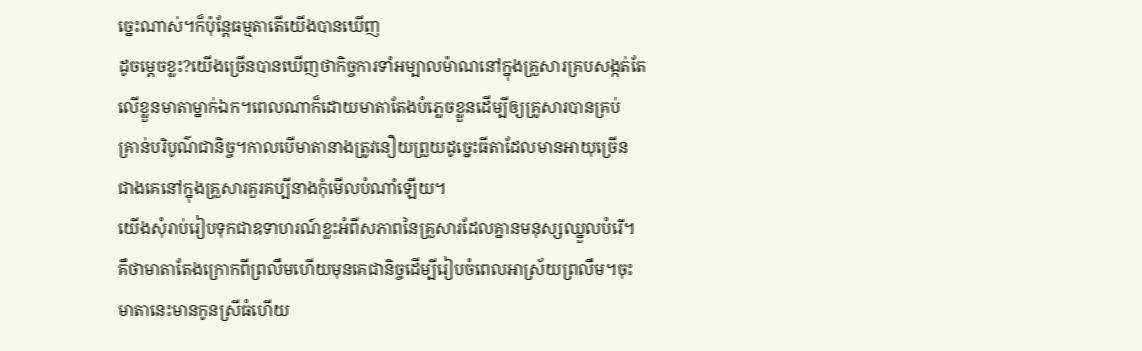ច្នេះណាស់។ក៏ប៉ុន្តែធម្មតាតើយើងបានឃើញ
ដូចម្តេចខ្លះ?យើងច្រើនបានឃើញថាកិច្ចការទាំអម្បាលម៉ាណនៅក្នុងគ្រួសារគ្របសង្កត់តែ
លើខ្លួនមាតាម្នាក់ឯក។ពេលណាក៏ដោយមាតាតែងបំភ្លេចខ្លួនដើម្បីឲ្យគ្រូសារបានគ្រប់
គ្រាន់បរិបូណ៌ជានិច្ច។កាលបើមាតានាងត្រូវនឿយព្រួយដូច្នេះធីតាដែលមានអាយុច្រើន
ជាងគេនៅក្នុងគ្រួសារគួរគប្បីនាងកុំមើលបំណាំឡើយ។
យើងសុំរាប់រៀបទុកជាឧទាហរណ៍ខ្លះអំពីសភាពនៃគ្រួសារដែលគ្នានមនុស្សឈ្នួលបំរើ។
គឹថាមាតាតែងក្រោកពីព្រលឹមហើយមុនគេជានិច្ចដើម្បីរៀបចំពេលអាស្រ័យព្រលឹម។ចុះ
មាតានេះមានកូនស្រីធំហើយ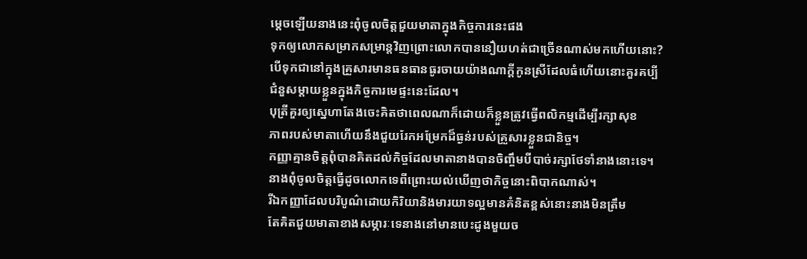ម្តេចឡើយនាងនេះពុំចូលចិត្តជួយមាតាក្នុងកិច្ចការនេះផង
ទុកឲ្យលោកសម្រាកសម្រាន្តវិញព្រោះលោកបាននឿយហត់ជាច្រើនណាស់មកហើយនោះ?
បើទុកជានៅក្នុងគ្រួសារមានធនធានធូរចាយយ៉ាងណាក្តីកូនស្រីដែលធំហើយនោះគួរគប្បី
ជំនួសម្តាយខ្លួនក្នុងកិច្ចការមេផ្ទះនេះដែល។
បុត្រីគួរឲ្យស្នេហាតែងចេះគិតថាពេលណាក៏ដោយក៏ខ្លួនត្រូវធ្វើពលិកម្មដើម្បីរក្សាសុខ
ភាពរបស់មាតាហើយនឹងជួយរែកអម្រែកដ៏ធ្ងន់របស់គ្រួសារខ្លួនជានិច្ច។
កញ្ញាគ្មានចិត្តពុំបានគិតដល់កិច្ចដែលមាតានាងបានចិញ្ចឹមបីបាច់រក្សាថែទាំនាងនោះទេ។
នាងពុំចូលចិត្តធ្វើដូចលោកទេពីព្រោះយល់ឃើញថាកិច្ចនោះពិបាកណាស់។
រីឯកញ្ញាដែលបរិបូណ៌ដោយកិរិយានិងមារយាទល្អមានគំនិតខ្ពស់នោះនាងមិនត្រឹម
តែគិតជួយមាតាខាងសម្ភារៈទេនាងនៅមានបេះដូងមួយច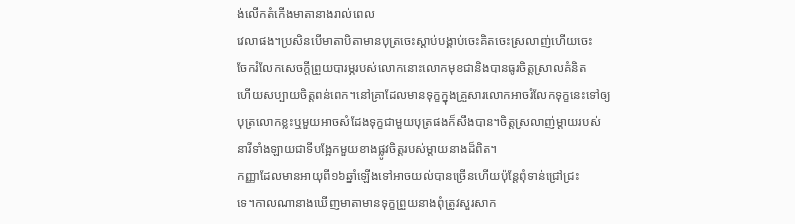ង់លើកតំកើងមាតានាងរាល់ពេល
វេលាផង។ប្រសិនបើមាតាបិតាមានបុត្រចេះស្តាប់បង្គាប់ចេះគិតចេះស្រលាញ់ហើយចេះ
ចែករំលែកសេចក្តីព្រួយបារម្ភរបស់លោកនោះលោកមុខជានិងបានធូរចិត្តស្រាលគំនិត
ហើយសប្បាយចិត្តពន់ពេក។នៅគ្រាដែលមានទុក្ខក្នុងគ្រួសារលោកអាចរំលែកទុក្ខនេះទៅឲ្យ
បុត្រលោកខ្លះឬមួយអាចសំដែងទុក្ខជាមួយបុត្រផងក៏សឹងបាន។ចិត្តស្រលាញ់ម្តាយរបស់
នារីទាំងឡាយជាទីបង្អែកមួយខាងផ្លូវចិត្តរបស់ម្តាយនាងដ៏ពិត។
កញ្ញាដែលមានអាយុពី១៦ឆ្នាំឡើងទៅអាចយល់បានច្រើនហើយប៉ុន្តែពុំទាន់ជ្រៅជ្រះ
ទេ។កាលណានាងឃើញមាតាមានទុក្ខព្រួយនាងពុំត្រូវសួរសាក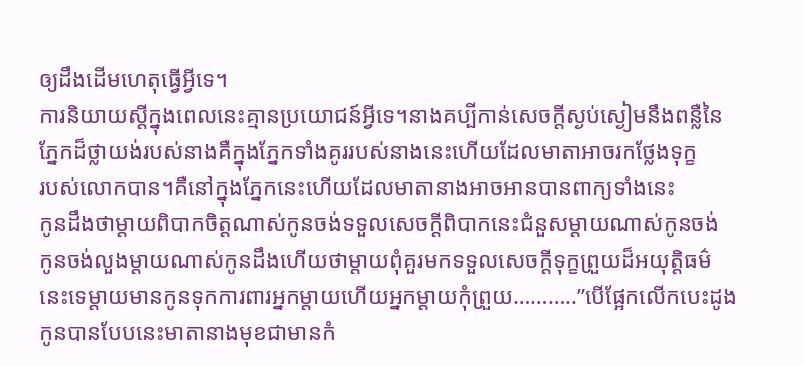ឲ្យដឹងដើមហេតុធ្វើអ្វីទេ។
ការនិយាយស្តីក្នុងពេលនេះគ្មានប្រយោជន៍អ្វីទេ។នាងគប្បីកាន់សេចក្តីស្ងប់ស្ងៀមនឹងពន្លឺនៃ
ភ្នែកដ៏ថ្លាយង់របស់នាងគឺក្នុងភ្នែកទាំងគូររបស់នាងនេះហើយដែលមាតាអាចរកថ្លែងទុក្ខ
របស់លោកបាន។គឺនៅក្នុងភ្នែកនេះហើយដែលមាតានាងអាចអានបានពាក្យទាំងនេះ
កូនដឹងថាម្តាយពិបាកចិត្តណាស់កូនចង់ទទួលសេចក្តីពិបាកនេះជំនួសម្តាយណាស់កូនចង់
កូនចង់លួងម្តាយណាស់កូនដឹងហើយថាម្តាយពុំគួរមកទទួលសេចក្តីទុក្ខព្រួយដ៏អយុត្តិធម៌
នេះទេម្តាយមានកូនទុកការពារអ្នកម្តាយហើយអ្នកម្តាយកុំព្រួយ………..”បើផ្អែកលើកបេះដូង
កូនបានបែបនេះមាតានាងមុខជាមានកំ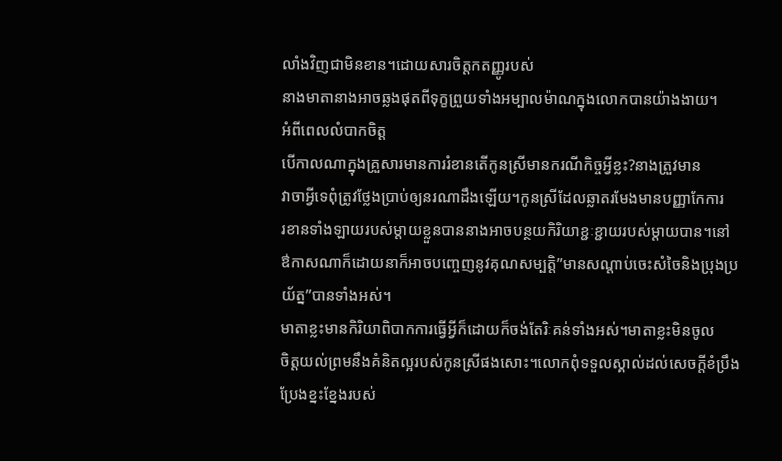លាំងវិញជាមិនខាន។ដោយសារចិត្តកតញ្ញូរបស់
នាងមាតានាងអាចឆ្លងផុតពីទុក្ខព្រួយទាំងអម្បាលម៉ាណក្នុងលោកបានយ៉ាងងាយ។
អំពីពេលលំបាកចិត្ត
បើកាលណាក្នុងគ្រួសារមានការរំខានតើកូនស្រីមានករណីកិច្ចអ្វីខ្លះ?នាងត្រួវមាន
វាចាអ្វីទេពុំត្រូវថ្លែងប្រាប់ឲ្យនរណាដឹងឡើយ។កូនស្រីដែលឆ្លាតរមែងមានបញ្ញាកែការ
រខានទាំងឡាយរបស់ម្តាយខ្លួនបាននាងអាចបន្ថយកិរិយាខ្ជៈខ្ជាយរបស់ម្តាយបាន។នៅ
ឳកាសណាក៏ដោយនាក៏អាចបញ្ចេញនូវគុណសម្បតិ្ត”មានសណ្តាប់ចេះសំចៃនិងប្រុងប្រ
យ័ត្ន”បានទាំងអស់។
មាតាខ្លះមានកិរិយាពិបាកការធ្វើអ្វីក៏ដោយក៏ចង់តែរិៈគន់ទាំងអស់។មាតាខ្លះមិនចូល
ចិត្តយល់ព្រមនឹងគំនិតល្អរបស់កូនស្រីផងសោះ។លោកពុំទទួលស្គាល់ដល់សេចក្តីខំប្រឹង
ប្រែងខ្នះខ្នែងរបស់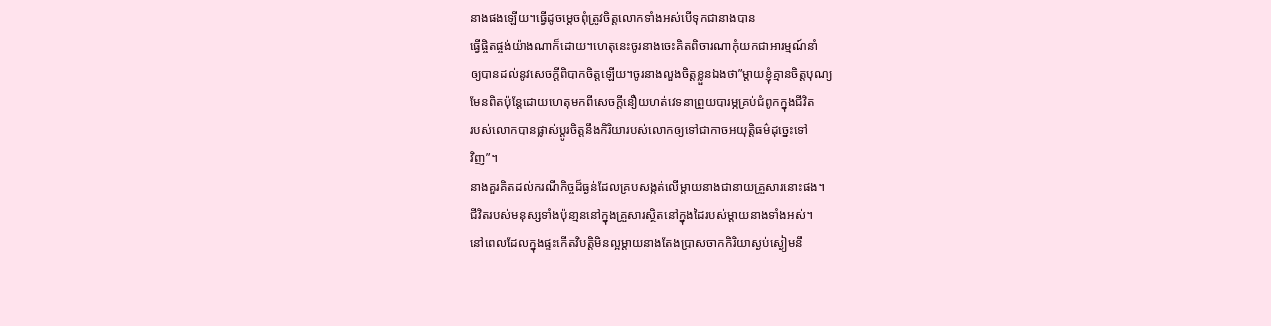នាងផងឡើយ។ធ្វើដូចម្តេចពុំត្រូវចិត្តលោកទាំងអស់បើទុកជានាងបាន
ធ្វើផ្ចិតផ្ចង់យ៉ាងណាក៏ដោយ។ហេតុនេះចូរនាងចេះគិតពិចារណាកុំយកជាអារម្មណ៍នាំ
ឲ្យបានដល់នូវសេចក្តីពិបាកចិត្តឡើយ។ចូរនាងលួងចិត្តខ្លួនឯងថា”ម្តាយខ្ញុំគ្មានចិត្តបុណ្យ
មែនពិតប៉ុន្តែដោយហេតុមកពីសេចក្តីនឿយហត់វេទនាព្រួយបារម្ភគ្រប់ជំពូកក្នុងជីវិត
របស់លោកបានផ្លាស់ប្តូរចិត្តនឹងកិរិយារបស់លោកឲ្យទៅជាកាចអយុត្តិធម៌ដុច្នេះទៅ
វិញ”។
នាងគួរគិតដល់ករណីកិច្ចដ៏ធ្ងន់ដែលគ្របសង្កត់លើម្តាយនាងជានាយគ្រួសារនោះផង។
ជីវិតរបស់មនុស្សទាំងប៉ុនា្មននៅក្នុងគ្រួសារស្ថិតនៅក្នុងដៃរបស់ម្តាយនាងទាំងអស់។
នៅពេលដែលក្នុងផ្ទះកើតវិបត្តិមិនល្អម្តាយនាងតែងប្រាសចាកកិរិយាស្ងប់ស្ងៀមនឹ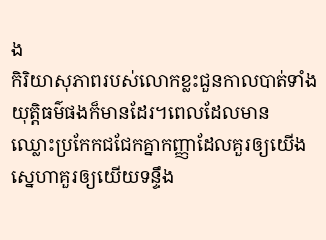ង
កិរិយាសុភាពរបស់លោកខ្លះជួនកាលបាត់ទាំងយុត្តិធម៌ផងក៏មានដែរ។ពេលដែលមាន
ឈ្លោះប្រកែកជជែកគ្នាកញ្ញាដែលគួរឲ្យយើងស្នេហាគួរឲ្យយើយទន្ទឹង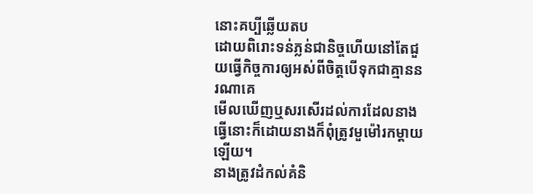នោះគប្បីឆ្លើយតប
ដោយពិរោះទន់ភ្លន់ជានិច្ចហើយនៅតែជួយធ្វើកិច្ចការឲ្យអស់ពីចិត្តបើទុកជាគ្មាននរណាគេ
មើលឃើញឬសរសើរដល់ការដែលនាងធ្វើនោះក៏ដោយនាងក៏ពុំត្រូវមួម៉ៅរកម្តាយឡើយ។
នាងត្រូវដំកល់គំនិ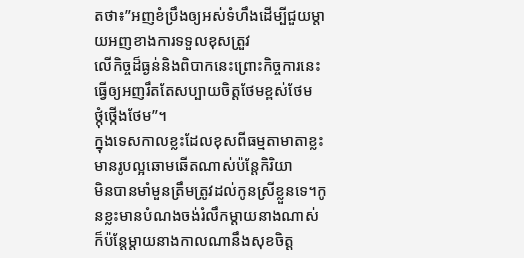តថា៖”អញខំប្រឹងឲ្យអស់ទំហឹងដើម្បីជួយម្តាយអញខាងការទទួលខុសត្រួវ
លើកិច្ចដ៏ធ្ងន់និងពិបាកនេះព្រោះកិច្ចការនេះធ្វើឲ្យអញរឹតតែសប្បាយចិត្តថែមខ្ពស់ថែម
ថ្កុំថ្កើងថែម”។
ក្នុងទេសកាលខ្លះដែលខុសពីធម្មតាមាតាខ្លះមានរូបល្អឆោមឆើតណាស់ប៉ន្តែកិរិយា
មិនបានមាំមួនត្រឹមត្រូវដល់កូនស្រីខ្លួនទេ។កូនខ្លះមានបំណងចង់រំលឹកម្តាយនាងណាស់
ក៏ប៉ន្តែម្តាយនាងកាលណានឹងសុខចិត្ត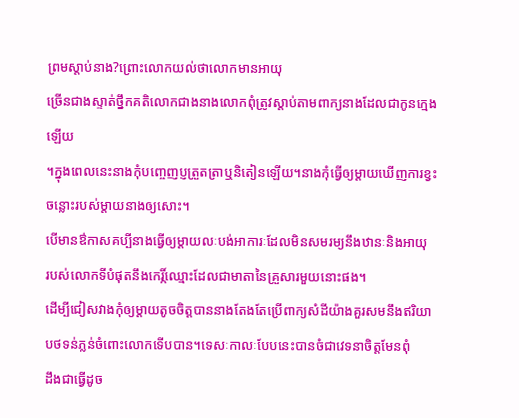ព្រមស្តាប់នាង?ព្រោះលោកយល់ថាលោកមានអាយុ
ច្រើនជាងស្ទាត់ថ្នឹកគតិលោកជាងនាងលោកពុំត្រូវស្តាប់តាមពាក្យនាងដែលជាកូនក្មេងឡើយ
។ក្នុងពេលនេះនាងកុំបញ្ចេញប្ញត្រួតត្រាឬនិតៀនឡើយ។នាងកុំធ្វើឲ្យម្តាយឃើញការខ្វះ
ចន្លោះរបស់ម្តាយនាងឲ្យសោះ។
បើមានឳកាសគប្បីនាងធ្វើឲ្យម្តាយលៈបង់អាការៈដែលមិនសមរម្យនឹងឋានៈនិងអាយុ
របស់លោកទីបំផុតនឹងកេរ្កិ៍ឈ្មោះដែលជាមាតានៃគ្រួសារមួយនោះផង។
ដើម្បីជៀសវាងកុំឲ្យម្តាយតូចចិត្តបាននាងតែងតែប្រើពាក្យសំដីយ៉ាងគួរសមនឹងឥរិយា
បថទន់ភ្លន់ចំពោះលោកទើបបាន។ទេសៈកាលៈបែបនេះបានចំជាវេទនាចិត្តមែនពុំ
ដឹងជាធ្វើដូច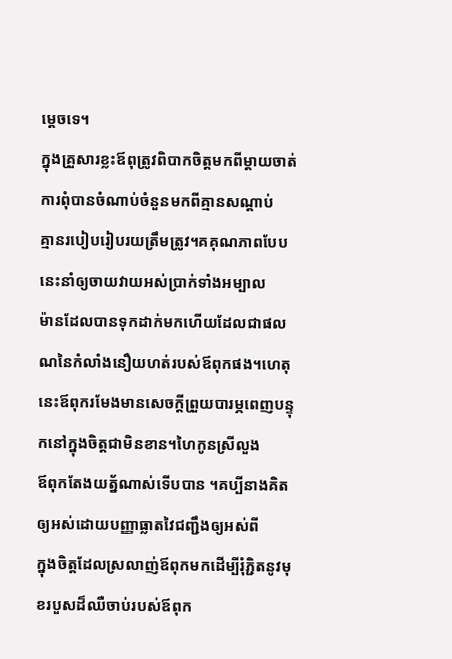ម្តេចទេ។
ក្នុងគ្រួសារខ្លះឪពុត្រូវពិបាកចិត្តមកពីម្តាយចាត់ការពុំបានចំណាប់ចំនួនមកពីគ្មានសណ្តាប់
គ្មានរបៀបរៀបរយត្រឹមត្រូវ។គគុណភាពបែបនេះនាំឲ្យចាយវាយអស់ប្រាក់ទាំងអម្បាល
ម៉ានដែលបានទុកដាក់មកហើយដែលជាផលណនៃកំលាំងនឿយហត់របស់ឪពុកផង។ហេតុ
នេះឪពុករមែងមានសេចក្តីព្រួយបារម្ភពេញបន្ទុកនៅក្នុងចិត្តជាមិនខាន។ហៃកូនស្រីលួង
ឪពុកតែងយត្ន័ណាស់ទើបបាន ។គប្បីនាងគិតឲ្យអស់ដោយបញ្ញាធ្លាតវៃជញ្ជឹងឲ្យអស់ពី
ក្នុងចិត្តដែលស្រលាញ់ឪពុកមកដើម្បីរុំភ្ជិតនូវមុខរបួសដ៏ឈឺចាប់របស់ឪពុក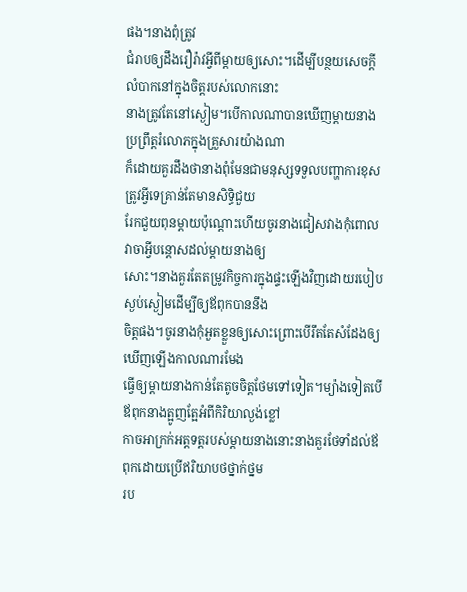ផង។នាងពុំត្រូវ
ជំរាបឲ្យដឹងរឿរ៉ាវអ្វីពីម្តាយឲ្យសោះ។ដើម្បីបន្ថយសេចក្តីលំបាកនៅក្នុងចិត្តរបស់លោកនោះ
នាងត្រូវតែនៅស្ងៀម។បើកាលណាបានឃើញម្តាយនាងប្រព្រឹត្តរំលោភក្នុងគ្រួសារយ៉ាងណា
ក៏ដោយគួរដឹងថានាងពុំមែនជាមនុស្សទទួលបញ្ហាការខុសត្រូវអ្វីទេគ្រាន់តែមានសិទ្ធិជួយ
រែកជួយពុនម្តាយប៉ុណ្តោះហើយចូរនាងជៀសវាងកុំពោលវាចាអ្វីបន្តោសដល់ម្តាយនាងឲ្យ
សោះ។នាងគួរតែតម្រូវកិច្ចការក្នុងផ្ទះឡើងវិញដោយរបៀបស្ងប់ស្ងៀមដើម្បីឲ្យឪពុកបាននឹង
ចិត្តផង។ចូរនាងកុំអួតខ្លួនឲ្យសោះព្រោះបើរឹតតែសំដែងឲ្យឃើញឡើងកាលណារមែង
ធ្វើឲ្យម្តាយនាងកាន់តែតូចចិត្តថែមទៅទៀត។ម្យ៉ាងទៀតបើឪពុកនាងត្អូញត្អែអំពីកិរិយាល្ងង់ខ្លៅ
កាចអាក្រក់អត្តទត្តរបស់ម្តាយនាងនោះនាងគួរថែទាំដល់ឪពុកដោយប្រើឥរិយាបថថ្នាក់ថ្នម
រប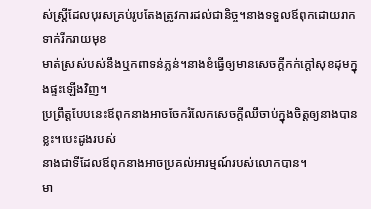ស់ស្ត្រីដែលបុរសគ្រប់រូបតែងត្រូវការដល់ជានិច្ច។នាងទទួលឪពុកដោយរាកទាក់រីករាយមុខ
មាត់ស្រស់បស់នឹងឬកពាទន់ភ្លន់។នាងខំធ្វើឲ្យមានសេចក្តីកក់ក្តៅសុខដុមក្នុងផ្ទះឡើងវិញ។
ប្រព្រឹត្តបែបនេះឪពុកនាងអាចចែករំលែកសេចក្តីឈឹចាប់ក្នុងចិត្តឲ្យនាងបានខ្លះ។បេះដូងរបស់
នាងជាទីដែលឪពុកនាងអាចប្រគល់អារម្មណ៍របស់លោកបាន។
មា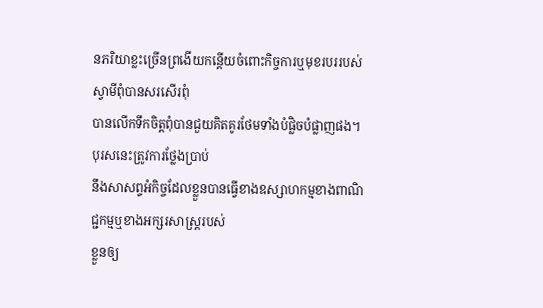នភរិយាខ្លះច្រើនព្រងើយកន្តើយចំពោះកិច្ចការឬមុខរបររបស់ស្វាមីពុំបានសរសើរពុំ
បានលើកទឹកចិត្តពុំបានជួយគិតគូរថែមទាំងបំផ្លិចបំផ្លាញផង។បុរសនេះត្រូវការថ្លែងប្រាប់
នឹងសាសព្ទអំកិច្ចដែលខ្លួនបានធ្វើខាងឧស្សាហកម្មខាងពាណិជ្ជកម្មឬខាងអក្សរសាស្រ្តរបស់
ខ្លួនឲ្យ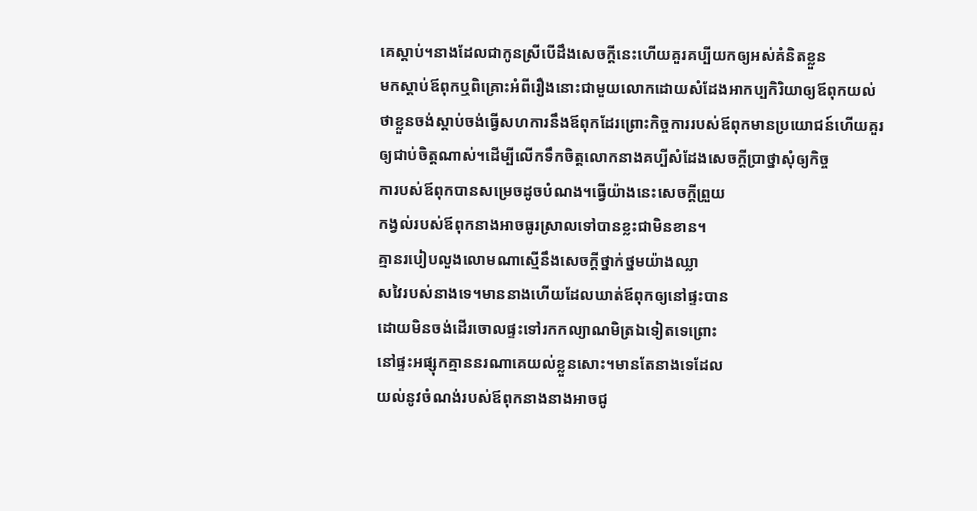គេស្តាប់។នាងដែលជាកូនស្រីបើដឹងសេចក្តីនេះហើយគួរគប្បីយកឲ្យអស់គំនិតខ្លួន
មកស្តាប់ឪពុកឬពិគ្រោះអំពីរឿងនោះជាមួយលោកដោយសំដែងអាកប្បកិរិយាឲ្យឪពុកយល់
ថាខ្លួនចង់ស្តាប់ចង់ធ្វើសហការនឹងឪពុកដែរព្រោះកិច្ចការរបស់ឪពុកមានប្រយោជន៍ហើយគួរ
ឲ្យជាប់ចិត្តណាស់។ដើម្បីលើកទឹកចិត្តលោកនាងគប្បីសំដែងសេចក្តីប្រាថ្នាសុំឲ្យកិច្ច
ការបស់ឪពុកបានសម្រេចដូចបំណង។ធ្វើយ៉ាងនេះសេចក្តីព្រួយ
កង្វល់របស់ឪពុកនាងអាចធូរស្រាលទៅបានខ្លះជាមិនខាន។
គ្មានរបៀបលួងលោមណាស្មើនឹងសេចក្តីថ្នាក់ថ្នមយ៉ាងឈ្លា
សវៃរបស់នាងទេ។មាននាងហើយដែលឃាត់ឪពុកឲ្យនៅផ្ទះបាន
ដោយមិនចង់ដើរចោលផ្ទះទៅរកកល្យាណមិត្រឯទៀតទេព្រោះ
នៅផ្ទះអផ្សុកគ្មាននរណាគេយល់ខ្លួនសោះ។មានតែនាងទេដែល
យល់នូវចំណង់របស់ឪពុកនាងនាងអាចជូ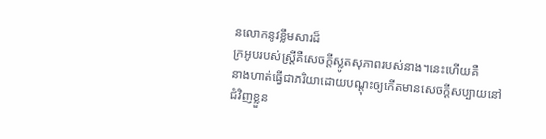នលោកនូវខ្លឹមសារដ៏
ក្រអូបរបស់ស្ត្រីគឺសេចក្តីស្លូតសុភាពរបស់នាង។នេះហើយគឺ
នាងហាត់ធ្វើជាភរិយាដោយបណ្តុះឲ្យកើតមានសេចក្តីសប្បាយនៅ
ជំវិញខ្លួន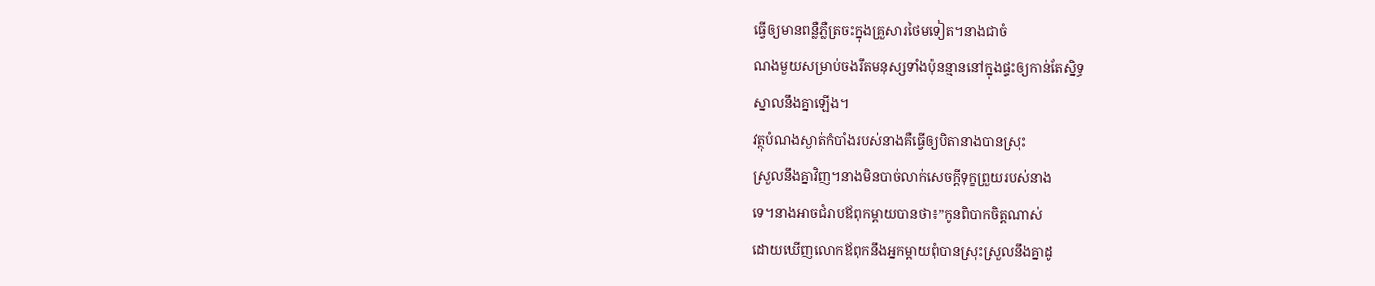ធ្វើឲ្យមានពន្លឺភ្លឺត្រចះក្នុងគ្រួសារថៃមទៀត។នាងជាចំ
ណងមួយសម្រាប់ចងរឹតមនុស្សទាំងប៉ុនន្មាននៅក្នុងផ្ទះឲ្យកាន់តែស្និទ្ធ
ស្នាលនឹងគ្នាឡើង។
វត្ថុបំណងស្ងាត់កំបាំងរបស់នាងគឺធ្វើឲ្យបិតានាងបានស្រុះ
ស្រួលនឹងគ្នាវិញ។នាងមិនបាច់លាក់សេចក្តីទុក្ខព្រួយរបស់នាង
ទេ។នាងអាចជំរាបឪពុកម្តាយបានថា៖”កូនពិបាកចិត្តណាស់
ដោយឃើញលោកឪពុកនឹងអ្នកម្តាយពុំបានស្រុះស្រួលនឹងគ្នាដូ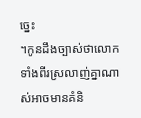ច្នេះ
។កូនដឹងច្បាស់ថាលោកទាំងពីរស្រលាញ់គ្នាណាស់អាចមានគំនិ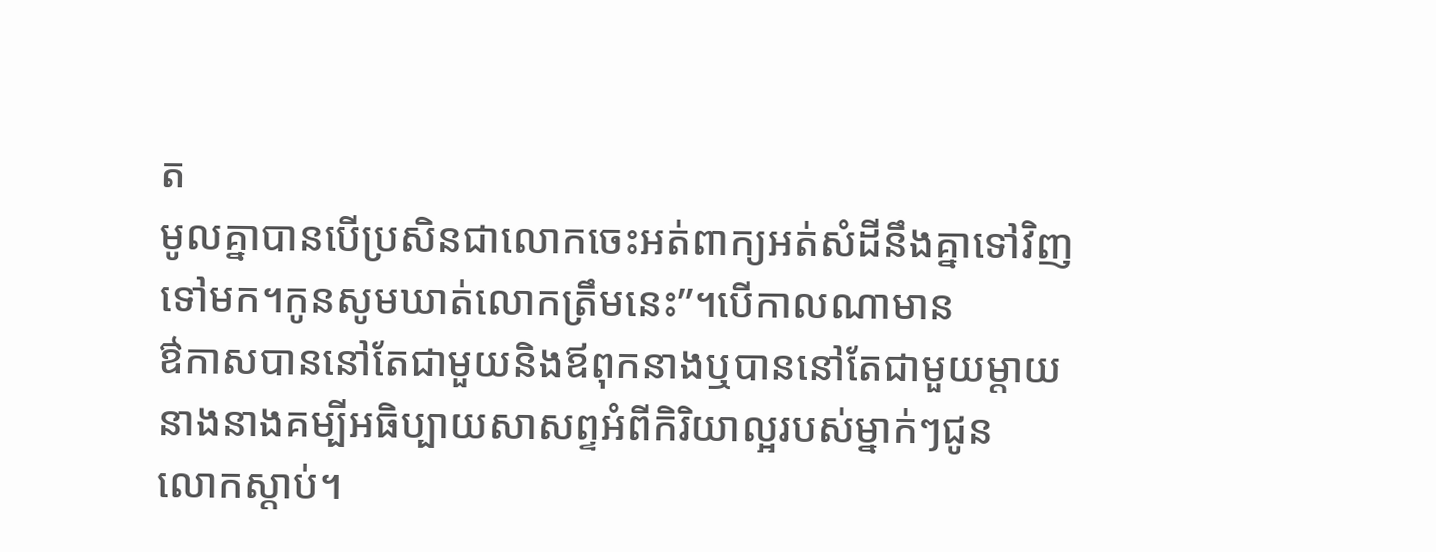ត
មូលគ្នាបានបើប្រសិនជាលោកចេះអត់ពាក្យអត់សំដីនឹងគ្នាទៅវិញ
ទៅមក។កូនសូមឃាត់លោកត្រឹមនេះ”។បើកាលណាមាន
ឳកាសបាននៅតែជាមួយនិងឪពុកនាងឬបាននៅតែជាមួយម្តាយ
នាងនាងគម្បីអធិប្បាយសាសព្ទអំពីកិរិយាល្អរបស់ម្នាក់ៗជូន
លោកស្តាប់។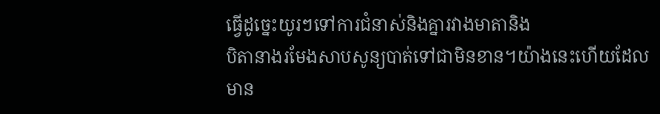ធ្វើដូច្នេះយូរៗទៅការជំនាស់និងគ្នារវាងមាតានិង
បិតានាងរមែងសាបសូន្យបាត់ទៅជាមិនខាន។យ៉ាងនេះហើយដែល
មាន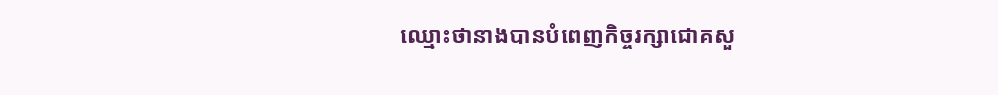ឈ្មោះថានាងបានបំពេញកិច្ចរក្សាជោគសួ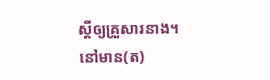ស្តីឲ្យគ្រួសារនាង។
នៅមាន(ត)